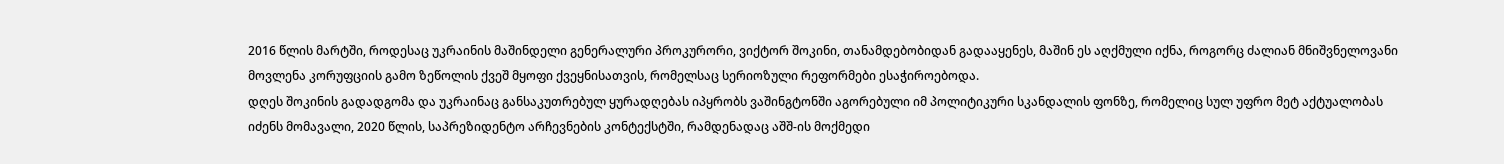2016 წლის მარტში, როდესაც უკრაინის მაშინდელი გენერალური პროკურორი, ვიქტორ შოკინი, თანამდებობიდან გადააყენეს, მაშინ ეს აღქმული იქნა, როგორც ძალიან მნიშვნელოვანი მოვლენა კორუფციის გამო ზეწოლის ქვეშ მყოფი ქვეყნისათვის, რომელსაც სერიოზული რეფორმები ესაჭიროებოდა.
დღეს შოკინის გადადგომა და უკრაინაც განსაკუთრებულ ყურადღებას იპყრობს ვაშინგტონში აგორებული იმ პოლიტიკური სკანდალის ფონზე, რომელიც სულ უფრო მეტ აქტუალობას იძენს მომავალი, 2020 წლის, საპრეზიდენტო არჩევნების კონტექსტში, რამდენადაც აშშ-ის მოქმედი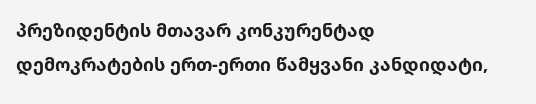პრეზიდენტის მთავარ კონკურენტად დემოკრატების ერთ-ერთი წამყვანი კანდიდატი,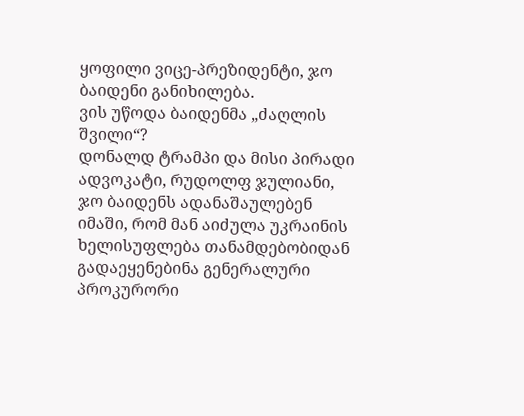ყოფილი ვიცე-პრეზიდენტი, ჯო ბაიდენი განიხილება.
ვის უწოდა ბაიდენმა „ძაღლის შვილი“?
დონალდ ტრამპი და მისი პირადი ადვოკატი, რუდოლფ ჯულიანი, ჯო ბაიდენს ადანაშაულებენ იმაში, რომ მან აიძულა უკრაინის ხელისუფლება თანამდებობიდან გადაეყენებინა გენერალური პროკურორი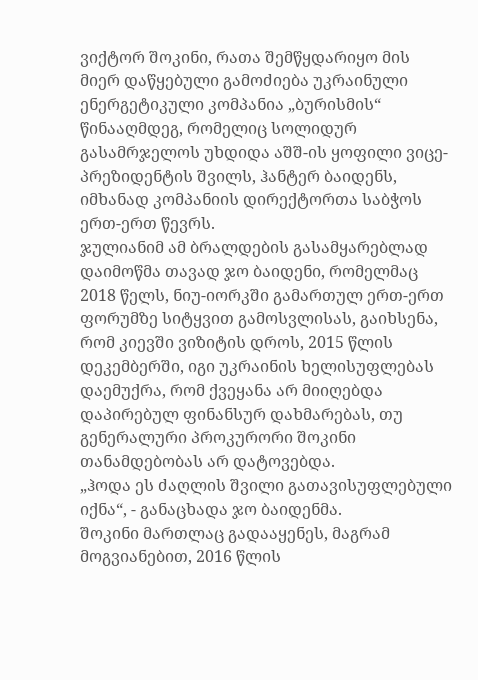ვიქტორ შოკინი, რათა შემწყდარიყო მის მიერ დაწყებული გამოძიება უკრაინული ენერგეტიკული კომპანია „ბურისმის“ წინააღმდეგ, რომელიც სოლიდურ გასამრჯელოს უხდიდა აშშ-ის ყოფილი ვიცე-პრეზიდენტის შვილს, ჰანტერ ბაიდენს, იმხანად კომპანიის დირექტორთა საბჭოს ერთ-ერთ წევრს.
ჯულიანიმ ამ ბრალდების გასამყარებლად დაიმოწმა თავად ჯო ბაიდენი, რომელმაც 2018 წელს, ნიუ-იორკში გამართულ ერთ-ერთ ფორუმზე სიტყვით გამოსვლისას, გაიხსენა, რომ კიევში ვიზიტის დროს, 2015 წლის დეკემბერში, იგი უკრაინის ხელისუფლებას დაემუქრა, რომ ქვეყანა არ მიიღებდა დაპირებულ ფინანსურ დახმარებას, თუ გენერალური პროკურორი შოკინი თანამდებობას არ დატოვებდა.
„ჰოდა ეს ძაღლის შვილი გათავისუფლებული იქნა“, - განაცხადა ჯო ბაიდენმა.
შოკინი მართლაც გადააყენეს, მაგრამ მოგვიანებით, 2016 წლის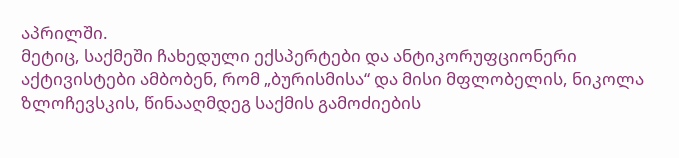აპრილში.
მეტიც, საქმეში ჩახედული ექსპერტები და ანტიკორუფციონერი აქტივისტები ამბობენ, რომ „ბურისმისა“ და მისი მფლობელის, ნიკოლა ზლოჩევსკის, წინააღმდეგ საქმის გამოძიების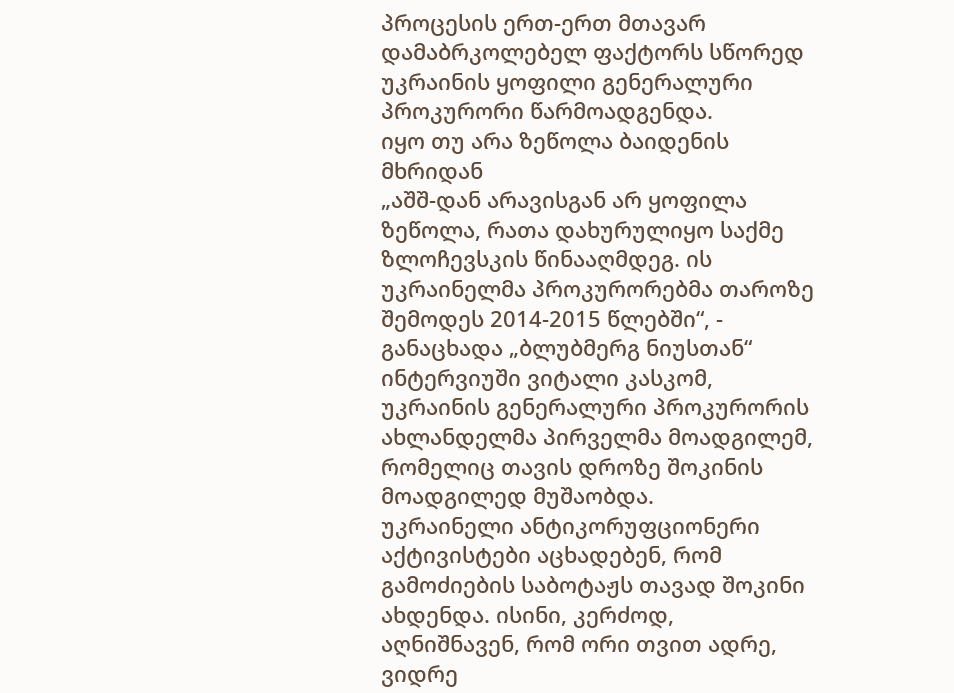პროცესის ერთ-ერთ მთავარ დამაბრკოლებელ ფაქტორს სწორედ უკრაინის ყოფილი გენერალური პროკურორი წარმოადგენდა.
იყო თუ არა ზეწოლა ბაიდენის მხრიდან
„აშშ-დან არავისგან არ ყოფილა ზეწოლა, რათა დახურულიყო საქმე ზლოჩევსკის წინააღმდეგ. ის უკრაინელმა პროკურორებმა თაროზე შემოდეს 2014-2015 წლებში“, - განაცხადა „ბლუბმერგ ნიუსთან“ ინტერვიუში ვიტალი კასკომ, უკრაინის გენერალური პროკურორის ახლანდელმა პირველმა მოადგილემ, რომელიც თავის დროზე შოკინის მოადგილედ მუშაობდა.
უკრაინელი ანტიკორუფციონერი აქტივისტები აცხადებენ, რომ გამოძიების საბოტაჟს თავად შოკინი ახდენდა. ისინი, კერძოდ, აღნიშნავენ, რომ ორი თვით ადრე, ვიდრე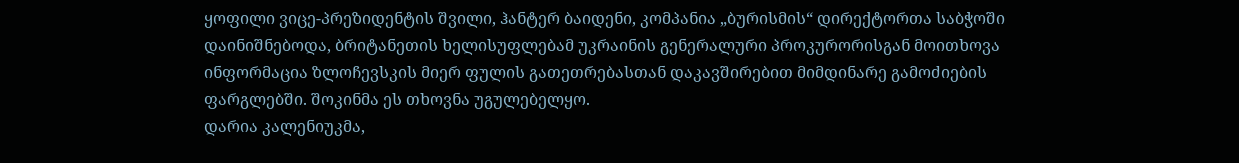ყოფილი ვიცე-პრეზიდენტის შვილი, ჰანტერ ბაიდენი, კომპანია „ბურისმის“ დირექტორთა საბჭოში დაინიშნებოდა, ბრიტანეთის ხელისუფლებამ უკრაინის გენერალური პროკურორისგან მოითხოვა ინფორმაცია ზლოჩევსკის მიერ ფულის გათეთრებასთან დაკავშირებით მიმდინარე გამოძიების ფარგლებში. შოკინმა ეს თხოვნა უგულებელყო.
დარია კალენიუკმა,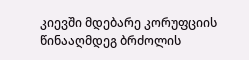კიევში მდებარე კორუფციის წინააღმდეგ ბრძოლის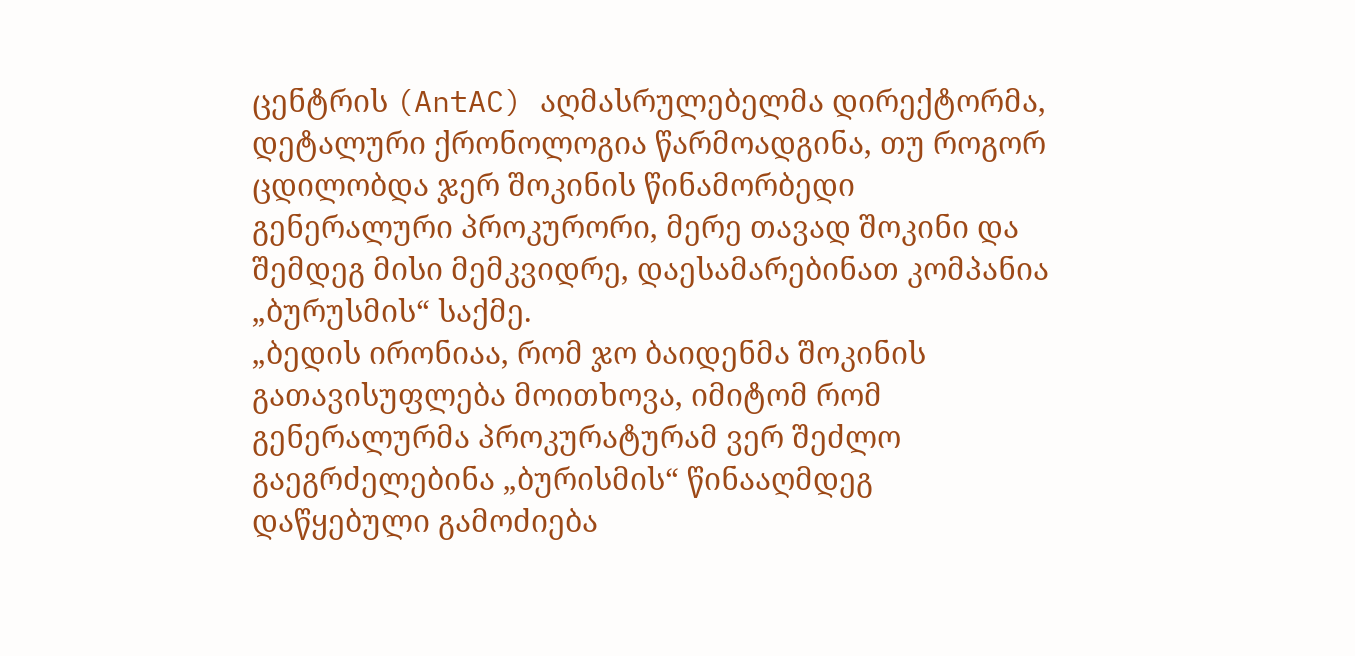ცენტრის (AntAC) აღმასრულებელმა დირექტორმა, დეტალური ქრონოლოგია წარმოადგინა, თუ როგორ ცდილობდა ჯერ შოკინის წინამორბედი გენერალური პროკურორი, მერე თავად შოკინი და შემდეგ მისი მემკვიდრე, დაესამარებინათ კომპანია „ბურუსმის“ საქმე.
„ბედის ირონიაა, რომ ჯო ბაიდენმა შოკინის გათავისუფლება მოითხოვა, იმიტომ რომ გენერალურმა პროკურატურამ ვერ შეძლო გაეგრძელებინა „ბურისმის“ წინააღმდეგ დაწყებული გამოძიება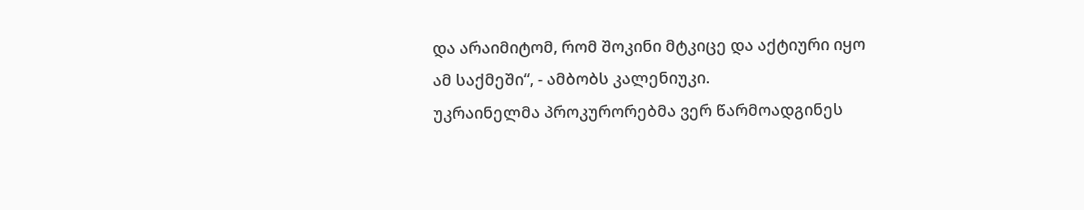და არაიმიტომ, რომ შოკინი მტკიცე და აქტიური იყო ამ საქმეში“, - ამბობს კალენიუკი.
უკრაინელმა პროკურორებმა ვერ წარმოადგინეს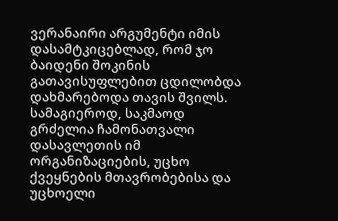ვერანაირი არგუმენტი იმის დასამტკიცებლად, რომ ჯო ბაიდენი შოკინის გათავისუფლებით ცდილობდა დახმარებოდა თავის შვილს.
სამაგიეროდ, საკმაოდ გრძელია ჩამონათვალი დასავლეთის იმ ორგანიზაციების, უცხო ქვეყნების მთავრობებისა და უცხოელი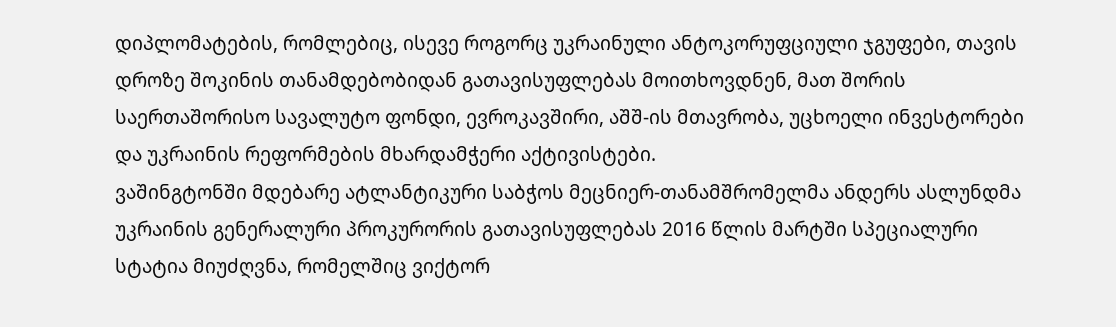დიპლომატების, რომლებიც, ისევე როგორც უკრაინული ანტოკორუფციული ჯგუფები, თავის დროზე შოკინის თანამდებობიდან გათავისუფლებას მოითხოვდნენ, მათ შორის საერთაშორისო სავალუტო ფონდი, ევროკავშირი, აშშ-ის მთავრობა, უცხოელი ინვესტორები და უკრაინის რეფორმების მხარდამჭერი აქტივისტები.
ვაშინგტონში მდებარე ატლანტიკური საბჭოს მეცნიერ-თანამშრომელმა ანდერს ასლუნდმა უკრაინის გენერალური პროკურორის გათავისუფლებას 2016 წლის მარტში სპეციალური სტატია მიუძღვნა, რომელშიც ვიქტორ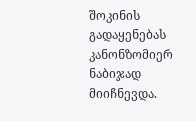შოკინის გადაყენებას კანონზომიერ ნაბიჯად მიიჩნევდა.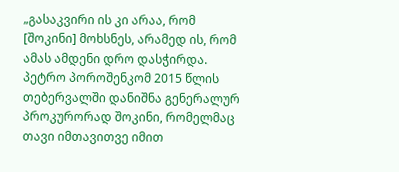„გასაკვირი ის კი არაა, რომ [შოკინი] მოხსნეს, არამედ ის, რომ ამას ამდენი დრო დასჭირდა. პეტრო პოროშენკომ 2015 წლის თებერვალში დანიშნა გენერალურ პროკურორად შოკინი, რომელმაც თავი იმთავითვე იმით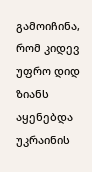გამოიჩინა, რომ კიდევ უფრო დიდ ზიანს აყენებდა უკრაინის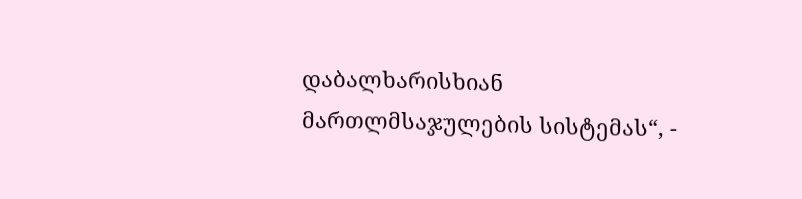დაბალხარისხიან მართლმსაჯულების სისტემას“, -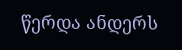წერდა ანდერს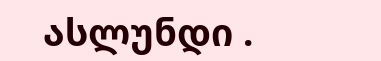ასლუნდი .